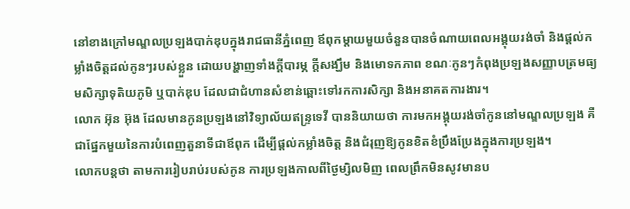នៅខាងក្រៅមណ្ឌលប្រឡងបាក់ឌុបក្នុងរាជធានីភ្នំពេញ ឪពុកម្តាយមួយចំនួនបានចំណាយពេលអង្គុយរង់ចាំ និងផ្តល់កម្លាំងចិត្តដល់កូនៗរបស់ខ្លួន ដោយបង្ហាញទាំងក្តីបារម្ភ ក្តីសង្ឃឹម និងមោទកភាព ខណៈកូនៗកំពុងប្រឡងសញ្ញាបត្រមធ្យមសិក្សាទុតិយភូមិ ឬបាក់ឌុប ដែលជាជំហានសំខាន់ឆ្ពោះទៅរកការសិក្សា និងអនាគតការងារ។
លោក អ៊ុន អ៊ុង ដែលមានកូនប្រឡងនៅវិទ្យាល័យឥន្ទ្រទេវី បាននិយាយថា ការមកអង្គុយរង់ចាំកូននៅមណ្ឌលប្រឡង គឺជាផ្នែកមួយនៃការបំពេញតួនាទីជាឪពុក ដើម្បីផ្តល់កម្លាំងចិត្ត និងជំរុញឱ្យកូនខិតខំប្រឹងប្រែងក្នុងការប្រឡង។
លោកបន្តថា តាមការរៀបរាប់របស់កូន ការប្រឡងកាលពីថ្ងៃម្សិលមិញ ពេលព្រឹកមិនសូវមានប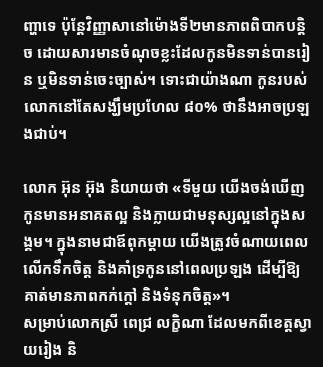ញ្ហាទេ ប៉ុន្តែវិញ្ញាសានៅម៉ោងទី២មានភាពពិបាកបន្តិច ដោយសារមានចំណុចខ្លះដែលកូនមិនទាន់បានរៀន ឬមិនទាន់ចេះច្បាស់។ ទោះជាយ៉ាងណា កូនរបស់លោកនៅតែសង្ឃឹមប្រហែល ៨០% ថានឹងអាចប្រឡងជាប់។

លោក អ៊ុន អ៊ុង និយាយថា «ទីមួយ យើងចង់ឃើញកូនមានអនាគតល្អ និងក្លាយជាមនុស្សល្អនៅក្នុងសង្គម។ ក្នុងនាមជាឪពុកម្តាយ យើងត្រូវចំណាយពេលលើកទឹកចិត្ត និងគាំទ្រកូននៅពេលប្រឡង ដើម្បីឱ្យគាត់មានភាពកក់ក្តៅ និងទំនុកចិត្ត»។
សម្រាប់លោកស្រី ពេជ្រ លក្ខិណា ដែលមកពីខេត្តស្វាយរៀង និ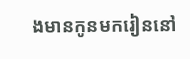ងមានកូនមករៀននៅ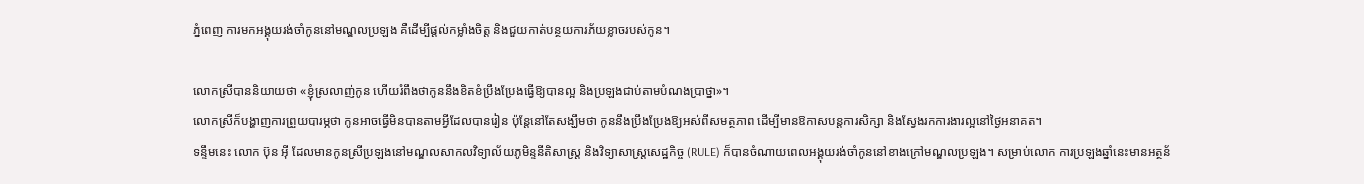ភ្នំពេញ ការមកអង្គុយរង់ចាំកូននៅមណ្ឌលប្រឡង គឺដើម្បីផ្តល់កម្លាំងចិត្ត និងជួយកាត់បន្ថយការភ័យខ្លាចរបស់កូន។

លោកស្រីបាននិយាយថា «ខ្ញុំស្រលាញ់កូន ហើយរំពឹងថាកូននឹងខិតខំប្រឹងប្រែងធ្វើឱ្យបានល្អ និងប្រឡងជាប់តាមបំណងប្រាថ្នា»។
លោកស្រីក៏បង្ហាញការព្រួយបារម្ភថា កូនអាចធ្វើមិនបានតាមអ្វីដែលបានរៀន ប៉ុន្តែនៅតែសង្ឃឹមថា កូននឹងប្រឹងប្រែងឱ្យអស់ពីសមត្ថភាព ដើម្បីមានឱកាសបន្តការសិក្សា និងស្វែងរកការងារល្អនៅថ្ងៃអនាគត។
ទន្ទឹមនេះ លោក ប៊ុន អ៊ី ដែលមានកូនស្រីប្រឡងនៅមណ្ឌលសាកលវិទ្យាល័យភូមិន្ទនីតិសាស្ត្រ និងវិទ្យាសាស្ត្រសេដ្ឋកិច្ច (RULE) ក៏បានចំណាយពេលអង្គុយរង់ចាំកូននៅខាងក្រៅមណ្ឌលប្រឡង។ សម្រាប់លោក ការប្រឡងឆ្នាំនេះមានអត្ថន័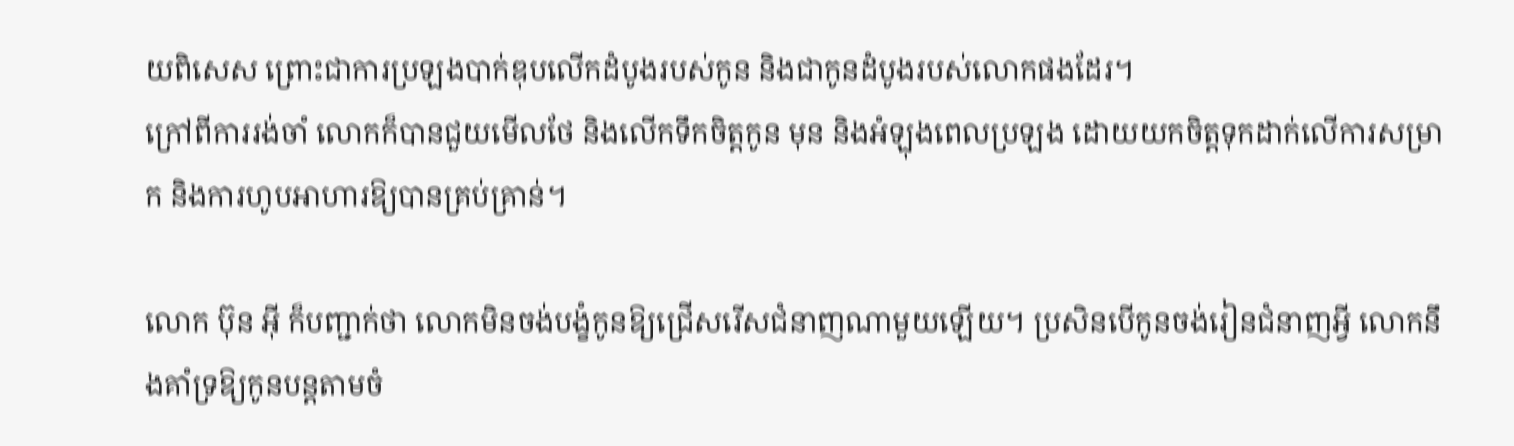យពិសេស ព្រោះជាការប្រឡងបាក់ឌុបលើកដំបូងរបស់កូន និងជាកូនដំបូងរបស់លោកផងដែរ។
ក្រៅពីការរង់ចាំ លោកក៏បានជួយមើលថែ និងលើកទឹកចិត្តកូន មុន និងអំឡុងពេលប្រឡង ដោយយកចិត្តទុកដាក់លើការសម្រាក និងការហូបអាហារឱ្យបានគ្រប់គ្រាន់។

លោក ប៊ុន អ៊ី ក៏បញ្ជាក់ថា លោកមិនចង់បង្ខំកូនឱ្យជ្រើសរើសជំនាញណាមួយឡើយ។ ប្រសិនបើកូនចង់រៀនជំនាញអ្វី លោកនឹងគាំទ្រឱ្យកូនបន្តតាមចំ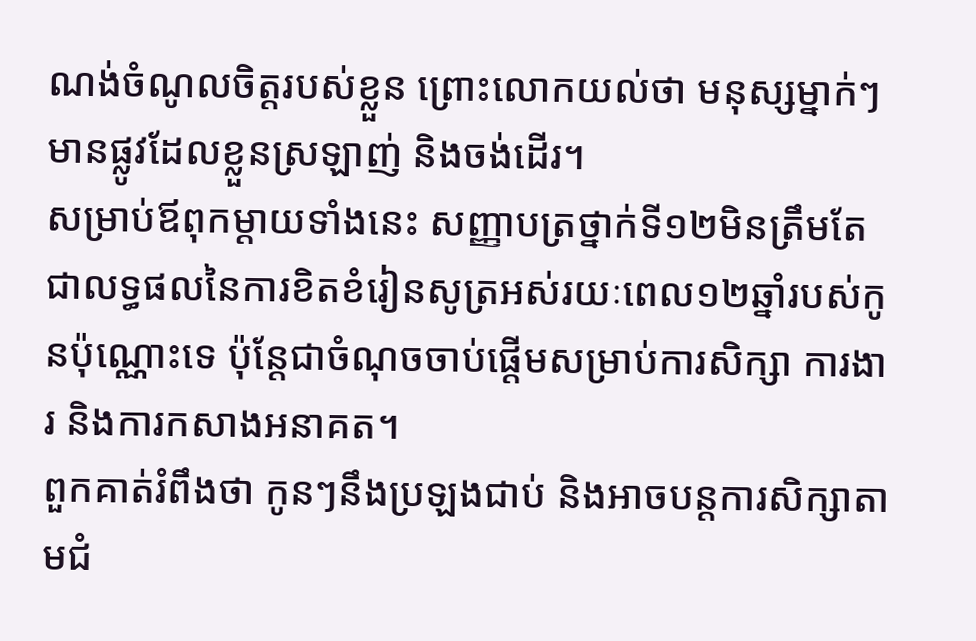ណង់ចំណូលចិត្តរបស់ខ្លួន ព្រោះលោកយល់ថា មនុស្សម្នាក់ៗមានផ្លូវដែលខ្លួនស្រឡាញ់ និងចង់ដើរ។
សម្រាប់ឪពុកម្តាយទាំងនេះ សញ្ញាបត្រថ្នាក់ទី១២មិនត្រឹមតែជាលទ្ធផលនៃការខិតខំរៀនសូត្រអស់រយៈពេល១២ឆ្នាំរបស់កូនប៉ុណ្ណោះទេ ប៉ុន្តែជាចំណុចចាប់ផ្តើមសម្រាប់ការសិក្សា ការងារ និងការកសាងអនាគត។
ពួកគាត់រំពឹងថា កូនៗនឹងប្រឡងជាប់ និងអាចបន្តការសិក្សាតាមជំ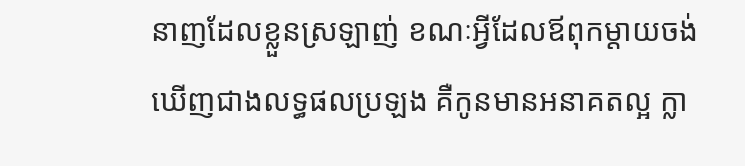នាញដែលខ្លួនស្រឡាញ់ ខណៈអ្វីដែលឪពុកម្តាយចង់ឃើញជាងលទ្ធផលប្រឡង គឺកូនមានអនាគតល្អ ក្លា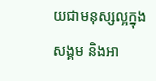យជាមនុស្សល្អក្នុងសង្គម និងអា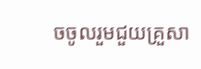ចចូលរួមជួយគ្រួសា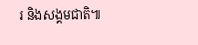រ និងសង្គមជាតិ៕